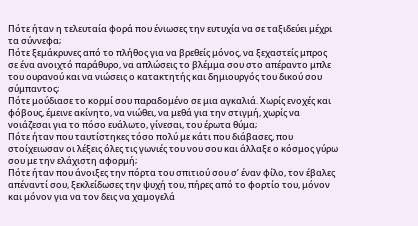Πότε ήταν η τελευταία φορά που ένιωσες την ευτυχία να σε ταξιδεύει μέχρι τα σύννεφα;
Πότε ξεμάκρυνες από το πλήθος για να βρεθείς μόνος, να ξεχαστείς μπρος σε ένα ανοιχτό παράθυρο, να απλώσεις το βλέμμα σου στο απέραντο μπλε του ουρανού και να νιώσεις ο κατακτητής και δημιουργός του δικού σου σύμπαντος;
Πότε μούδιασε το κορμί σου παραδομένο σε μια αγκαλιά. Χωρίς ενοχές και φόβους, έμεινε ακίνητο, να νιώθει, να μεθά για την στιγμή, χωρίς να νοιάζεσαι για το πόσο ευάλωτο, γίνεσαι, του έρωτα θύμα;
Πότε ήταν που ταυτίστηκες τόσο πολύ με κάτι που διάβασες, που στοίχειωσαν οι λέξεις όλες τις γωνιές του νου σου και άλλαξε ο κόσμος γύρω σου με την ελάχιστη αφορμή;
Πότε ήταν που άνοιξες την πόρτα του σπιτιού σου σ’ έναν φίλο, τον έβαλες απέναντί σου, ξεκλείδωσες την ψυχή του, πήρες από το φορτίο του, μόνον και μόνον για να τον δεις να χαμογελά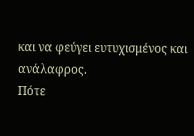και να φεύγει ευτυχισμένος και ανάλαφρος.
Πότε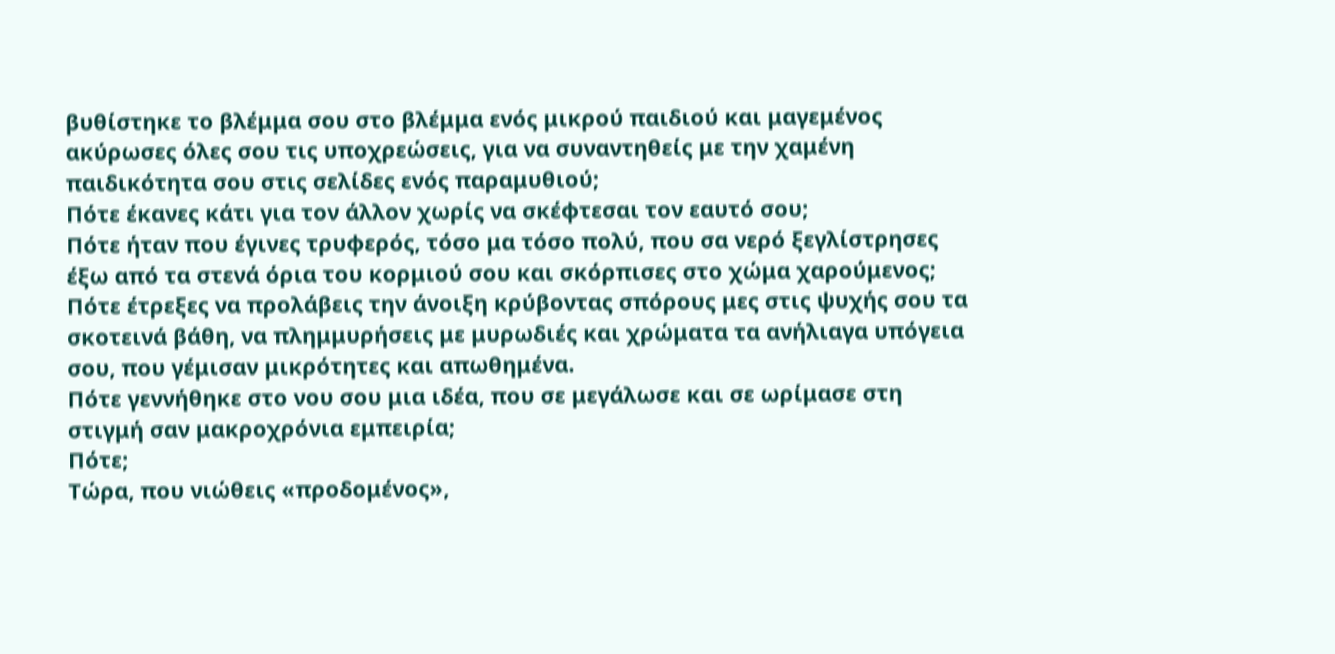βυθίστηκε το βλέμμα σου στο βλέμμα ενός μικρού παιδιού και μαγεμένος ακύρωσες όλες σου τις υποχρεώσεις, για να συναντηθείς με την χαμένη παιδικότητα σου στις σελίδες ενός παραμυθιού;
Πότε έκανες κάτι για τον άλλον χωρίς να σκέφτεσαι τον εαυτό σου;
Πότε ήταν που έγινες τρυφερός, τόσο μα τόσο πολύ, που σα νερό ξεγλίστρησες έξω από τα στενά όρια του κορμιού σου και σκόρπισες στο χώμα χαρούμενος;
Πότε έτρεξες να προλάβεις την άνοιξη κρύβοντας σπόρους μες στις ψυχής σου τα σκοτεινά βάθη, να πλημμυρήσεις με μυρωδιές και χρώματα τα ανήλιαγα υπόγεια σου, που γέμισαν μικρότητες και απωθημένα.
Πότε γεννήθηκε στο νου σου μια ιδέα, που σε μεγάλωσε και σε ωρίμασε στη στιγμή σαν μακροχρόνια εμπειρία;
Πότε;
Τώρα, που νιώθεις «προδομένος»,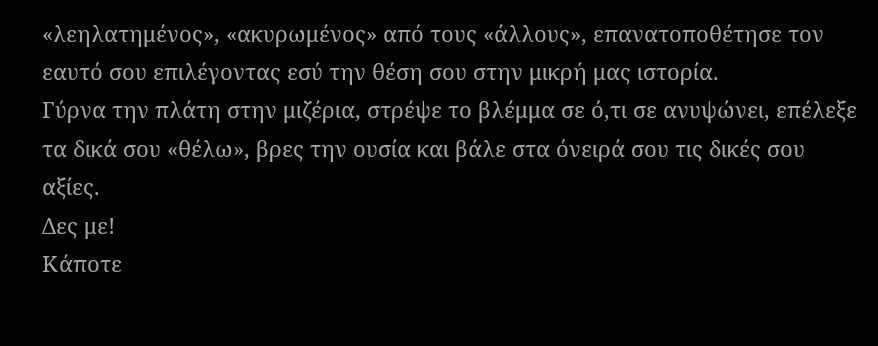«λεηλατημένος», «ακυρωμένος» από τους «άλλους», επανατοποθέτησε τον εαυτό σου επιλέγοντας εσύ την θέση σου στην μικρή μας ιστορία.
Γύρνα την πλάτη στην μιζέρια, στρέψε το βλέμμα σε ό,τι σε ανυψώνει, επέλεξε τα δικά σου «θέλω», βρες την ουσία και βάλε στα όνειρά σου τις δικές σου αξίες.
Δες με!
Κάποτε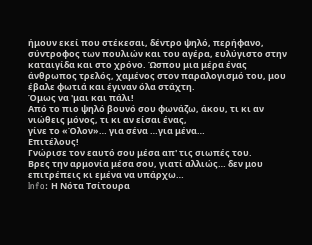ήμουν εκεί που στέκεσαι, δέντρο ψηλό, περήφανο, σύντροφος των πουλιών και του αγέρα, ευλύγιστο στην καταιγίδα και στο χρόνο. Ώσπου μια μέρα ένας άνθρωπος τρελός, χαμένος στον παραλογισμό του, μου έβαλε φωτιά και έγιναν όλα στάχτη.
Όμως να 'μαι και πάλι!
Από το πιο ψηλό βουνό σου φωνάζω, άκου, τι κι αν νιώθεις μόνος, τι κι αν είσαι ένας,
γίνε το «Όλον»… για σένα …για μένα…
Επιτέλους!
Γνώρισε τον εαυτό σου μέσα απ' τις σιωπές του.
Βρες την αρμονία μέσα σου, γιατί αλλιώς… δεν μου επιτρέπεις κι εμένα να υπάρχω…
Info: Η Νότα Τσίτουρα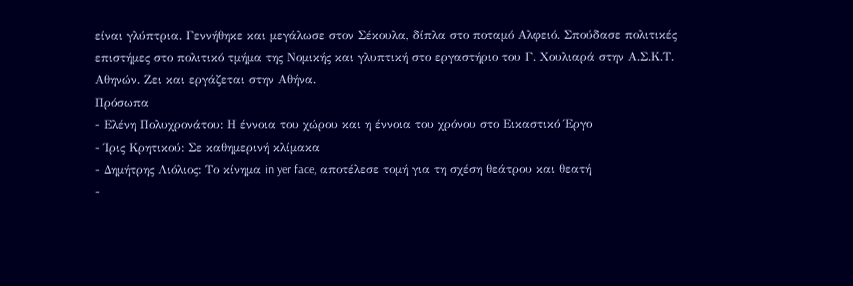είναι γλύπτρια. Γεννήθηκε και μεγάλωσε στον Σέκουλα, δίπλα στο ποταμό Αλφειό. Σπούδασε πολιτικές επιστήμες στο πολιτικό τμήμα της Νομικής και γλυπτική στο εργαστήριο του Γ. Χουλιαρά στην Α.Σ.Κ.Τ. Αθηνών. Ζει και εργάζεται στην Αθήνα.
Πρόσωπα
- Ελένη Πολυχρονάτου: Η έννοια του χώρου και η έννοια του χρόνου στο Εικαστικό Έργο
- Ίρις Κρητικού: Σε καθημερινή κλίμακα
- Δημήτρης Λιόλιος: Το κίνημα in yer face, αποτέλεσε τομή για τη σχέση θεάτρου και θεατή
-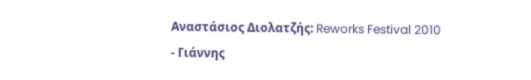Αναστάσιος Διολατζής: Reworks Festival 2010
- Γιάννης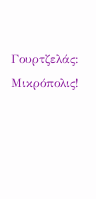Γουρτζελάς: Μικρόπολις!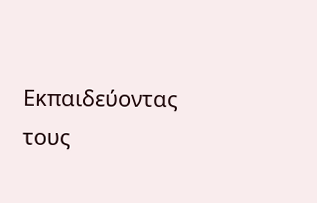Εκπαιδεύοντας τους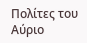Πολίτες του Αύριο